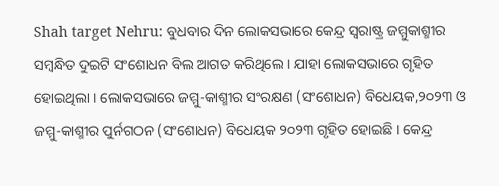Shah target Nehru: ବୁଧବାର ଦିନ ଲୋକସଭାରେ କେନ୍ଦ୍ର ସ୍ୱରାଷ୍ଟ୍ର ଜମ୍ମୁକାଶ୍ମୀର ସମ୍ବନ୍ଧିତ ଦୁଇଟି ସଂଶୋଧନ ବିଲ ଆଗତ କରିଥିଲେ । ଯାହା ଲୋକସଭାରେ ଗୃହିତ ହୋଇଥିଲା । ଲୋକସଭାରେ ଜମ୍ମୁ-କାଶ୍ମୀର ସଂରକ୍ଷଣ (ସଂଶୋଧନ) ବିଧେୟକ,୨୦୨୩ ଓ ଜମ୍ମୁ-କାଶ୍ମୀର ପୁର୍ନଗଠନ (ସଂଶୋଧନ) ବିଧେୟକ ୨୦୨୩ ଗୃହିତ ହୋଇଛି । କେନ୍ଦ୍ର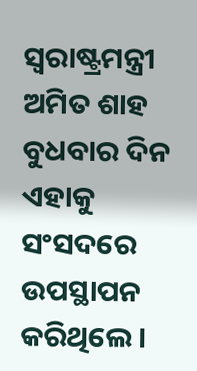ସ୍ୱରାଷ୍ଟ୍ରମନ୍ତ୍ରୀ ଅମିତ ଶାହ ବୁଧବାର ଦିନ ଏହାକୁ ସଂସଦରେ ଉପସ୍ଥାପନ କରିଥିଲେ ।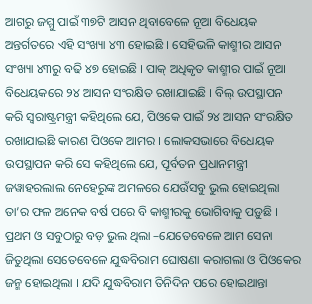ଆଗରୁ ଜମ୍ମୁ ପାଇଁ ୩୭ଟି ଆସନ ଥିବାବେଳେ ନୂଆ ବିଧେୟକ ଅନ୍ତର୍ଗତରେ ଏହି ସଂଖ୍ୟା ୪୩ ହୋଇଛି । ସେହିଭଳି କାଶ୍ମୀର ଆସନ ସଂଖ୍ୟା ୪୩ରୁ ବଢି ୪୭ ହୋଇଛି । ପାକ୍ ଅଧିକୃତ କାଶ୍ମୀର ପାଇଁ ନୂଆ ବିଧେୟକରେ ୨୪ ଆସନ ସଂରକ୍ଷିତ ରଖାଯାଇଛି । ବିଲ୍ ଉପସ୍ଥାପନ କରି ସ୍ୱରାଷ୍ଟ୍ରମନ୍ତ୍ରୀ କହିଥିଲେ ଯେ, ପିଓକେ ପାଇଁ ୨୪ ଆସନ ସଂରକ୍ଷିତ ରଖାଯାଇଛି କାରଣ ପିଓକେ ଆମର । ଲୋକସଭାରେ ବିଧେୟକ ଉପସ୍ଥାପନ କରି ସେ କହିଥିଲେ ଯେ, ପୂର୍ବତନ ପ୍ରଧାନମନ୍ତ୍ରୀ ଜୱାହରଲାଲ ନେହେରୁଙ୍କ ଅମଳରେ ଯେଉଁସବୁ ଭୁଲ ହୋଇଥିଲା ତା’ର ଫଳ ଅନେକ ବର୍ଷ ପରେ ବି କାଶ୍ମୀରକୁ ଭୋଗିବାକୁ ପଡ଼ୁଛି । ପ୍ରଥମ ଓ ସବୁଠାରୁ ବଡ଼ ଭୁଲ ଥିଲା –ଯେତେବେଳେ ଆମ ସେନା ଜିତୁଥିଲା ସେତେବେଳେ ଯୁଦ୍ଧବିରାମ ଘୋଷଣା କରାଗଲା ଓ ପିଓକେର ଜନ୍ମ ହୋଇଥିଲା । ଯଦି ଯୁଦ୍ଧବିରାମ ତିନିଦିନ ପରେ ହୋଇଥାନ୍ତା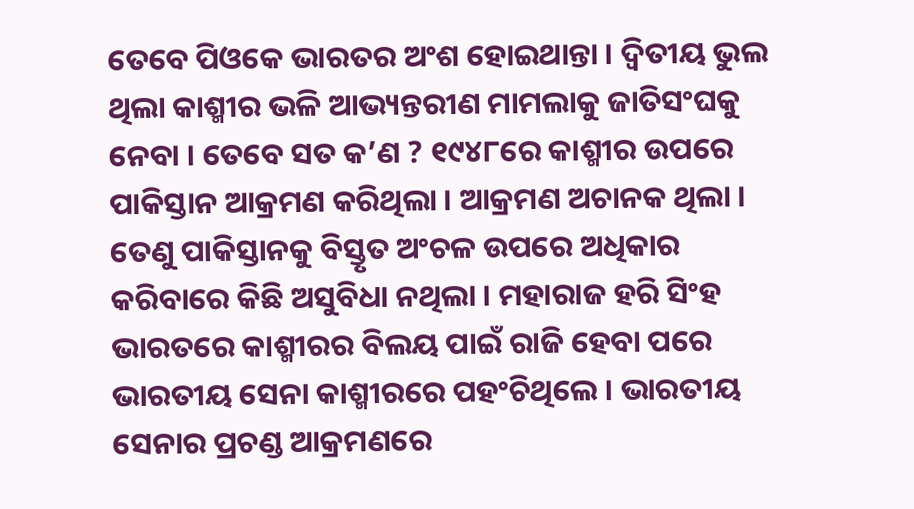ତେବେ ପିଓକେ ଭାରତର ଅଂଶ ହୋଇଥାନ୍ତା । ଦ୍ୱିତୀୟ ଭୁଲ ଥିଲା କାଶ୍ମୀର ଭଳି ଆଭ୍ୟନ୍ତରୀଣ ମାମଲାକୁ ଜାତିସଂଘକୁ ନେବା । ତେବେ ସତ କ’ଣ ? ୧୯୪୮ରେ କାଶ୍ମୀର ଉପରେ ପାକିସ୍ତାନ ଆକ୍ରମଣ କରିଥିଲା । ଆକ୍ରମଣ ଅଚାନକ ଥିଲା । ତେଣୁ ପାକିସ୍ତାନକୁ ବିସ୍ତୃତ ଅଂଚଳ ଉପରେ ଅଧିକାର କରିବାରେ କିଛି ଅସୁବିଧା ନଥିଲା । ମହାରାଜ ହରି ସିଂହ ଭାରତରେ କାଶ୍ମୀରର ବିଲୟ ପାଇଁ ରାଜି ହେବା ପରେ ଭାରତୀୟ ସେନା କାଶ୍ମୀରରେ ପହଂଚିଥିଲେ । ଭାରତୀୟ ସେନାର ପ୍ରଚଣ୍ଡ ଆକ୍ରମଣରେ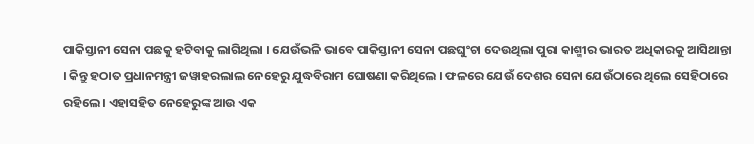ପାକିସ୍ତାନୀ ସେନା ପଛକୁ ହଟିବାକୁ ଲାଗିଥିଲା । ଯେଉଁଭଳି ଭାବେ ପାକିସ୍ତାନୀ ସେନା ପଛଘୁଂଚା ଦେଉଥିଲା ପୁରା କାଶ୍ମୀର ଭାରତ ଅଧିକାରକୁ ଆସିଥାନ୍ତା । କିନ୍ତୁ ହଠାତ ପ୍ରଧାନମନ୍ତ୍ରୀ ଜୱାହରଲାଲ ନେହେରୁ ଯୁଦ୍ଧବିରାମ ଘୋଷଣା କରିଥିଲେ । ଫଳରେ ଯେଉଁ ଦେଶର ସେନା ଯେଉଁଠାରେ ଥିଲେ ସେହିଠାରେ ରହିଲେ । ଏହାସହିତ ନେହେରୁଙ୍କ ଆଉ ଏକ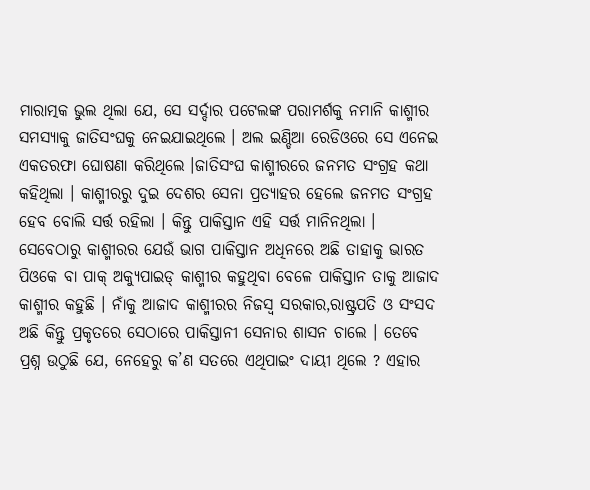ମାରାତ୍ମକ ଭୁଲ ଥିଲା ଯେ, ସେ ସର୍ଦ୍ଦାର ପଟେଲଙ୍କ ପରାମର୍ଶକୁ ନମାନି କାଶ୍ମୀର ସମସ୍ୟାକୁ ଜାତିସଂଘକୁ ନେଇଯାଇଥିଲେ । ଅଲ ଇଣ୍ଡିଆ ରେଡିଓରେ ସେ ଏନେଇ ଏକତରଫା ଘୋଷଣା କରିଥିଲେ ।ଜାତିସଂଘ କାଶ୍ମୀରରେ ଜନମତ ସଂଗ୍ରହ କଥା କହିଥିଲା । କାଶ୍ମୀରରୁ ଦୁଇ ଦେଶର ସେନା ପ୍ରତ୍ୟାହର ହେଲେ ଜନମତ ସଂଗ୍ରହ ହେବ ବୋଲି ସର୍ତ୍ତ ରହିଲା । କିନ୍ତୁ ପାକିସ୍ତାନ ଏହି ସର୍ତ୍ତ ମାନିନଥିଲା । ସେବେଠାରୁ କାଶ୍ମୀରର ଯେଉଁ ଭାଗ ପାକିସ୍ତାନ ଅଧିନରେ ଅଛି ତାହାକୁ ଭାରତ ପିଓକେ ବା ପାକ୍ ଅକ୍ୟୁପାଇଡ୍ କାଶ୍ମୀର କହୁଥିବା ବେଳେ ପାକିସ୍ତାନ ତାକୁ ଆଜାଦ କାଶ୍ମୀର କହୁଛି । ନାଁକୁ ଆଜାଦ କାଶ୍ମୀରର ନିଜସ୍ୱ ସରକାର,ରାଷ୍ଟ୍ରପତି ଓ ସଂସଦ ଅଛି କିନ୍ତୁ ପ୍ରକୃତରେ ସେଠାରେ ପାକିସ୍ତାନୀ ସେନାର ଶାସନ ଚାଲେ । ତେବେ ପ୍ରଶ୍ନ ଉଠୁଛି ଯେ, ନେହେରୁ କ’ଣ ସତରେ ଏଥିପାଇଂ ଦାୟୀ ଥିଲେ ? ଏହାର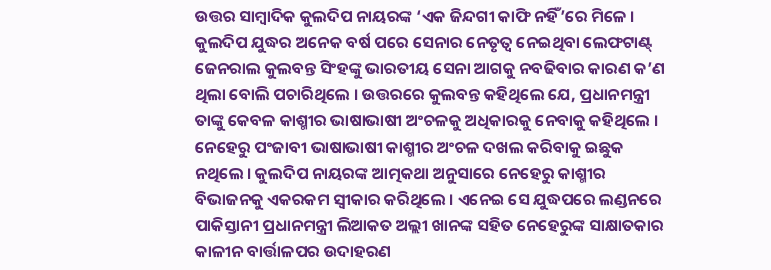ଉତ୍ତର ସାମ୍ବାଦିକ କୁଲଦିପ ନାୟରଙ୍କ ‘ଏକ ଜିନ୍ଦଗୀ କାଫି ନହିଁ’ରେ ମିଳେ । କୁଲଦିପ ଯୁଦ୍ଧର ଅନେକ ବର୍ଷ ପରେ ସେନାର ନେତୃତ୍ୱ ନେଇଥିବା ଲେଫଟାଣ୍ଟ୍ ଜେନରାଲ କୁଲବନ୍ତ ସିଂହଙ୍କୁ ଭାରତୀୟ ସେନା ଆଗକୁ ନବଢିବାର କାରଣ କ’ଣ ଥିଲା ବୋଲି ପଚାରିଥିଲେ । ଉତ୍ତରରେ କୁଲବନ୍ତ କହିଥିଲେ ଯେ, ପ୍ରଧାନମନ୍ତ୍ରୀ ତାଙ୍କୁ କେବଳ କାଶ୍ମୀର ଭାଷାଭାଷୀ ଅଂଚଳକୁ ଅଧିକାରକୁ ନେବାକୁ କହିଥିଲେ । ନେହେରୁ ପଂଜାବୀ ଭାଷାଭାଷୀ କାଶ୍ମୀର ଅଂଚଳ ଦଖଲ କରିବାକୁ ଇଛୁକ ନଥିଲେ । କୁଲଦିପ ନାୟରଙ୍କ ଆତ୍ମକଥା ଅନୁସାରେ ନେହେରୁ କାଶ୍ମୀର ବିଭାଜନକୁ ଏକରକମ ସ୍ୱୀକାର କରିଥିଲେ । ଏନେଇ ସେ ଯୁଦ୍ଧପରେ ଲଣ୍ଡନରେ ପାକିସ୍ତାନୀ ପ୍ରଧାନମନ୍ତ୍ରୀ ଲିଆକତ ଅଲ୍ଲୀ ଖାନଙ୍କ ସହିତ ନେହେରୁଙ୍କ ସାକ୍ଷାତକାର କାଳୀନ ବାର୍ତ୍ତାଳପର ଉଦାହରଣ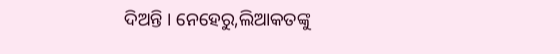ଦିଅନ୍ତି । ନେହେରୁ,ଲିଆକତଙ୍କୁ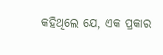କହିଥିଲେ ଯେ, ଏକ ପ୍ରକାର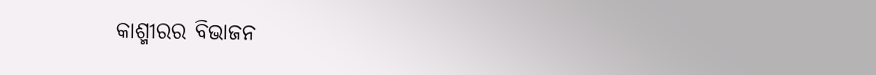କାଶ୍ମୀରର ବିଭାଜନ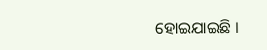ହୋଇଯାଇଛି ।